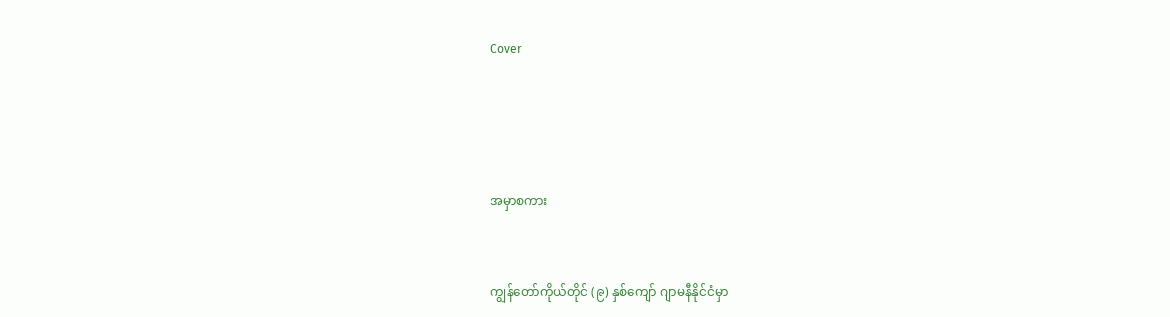Cover




အမှာစကား


ကျွန်တော်ကိုယ်တိုင် (၉) နှစ်ကျော် ဂျာမနီနိုင်ငံမှာ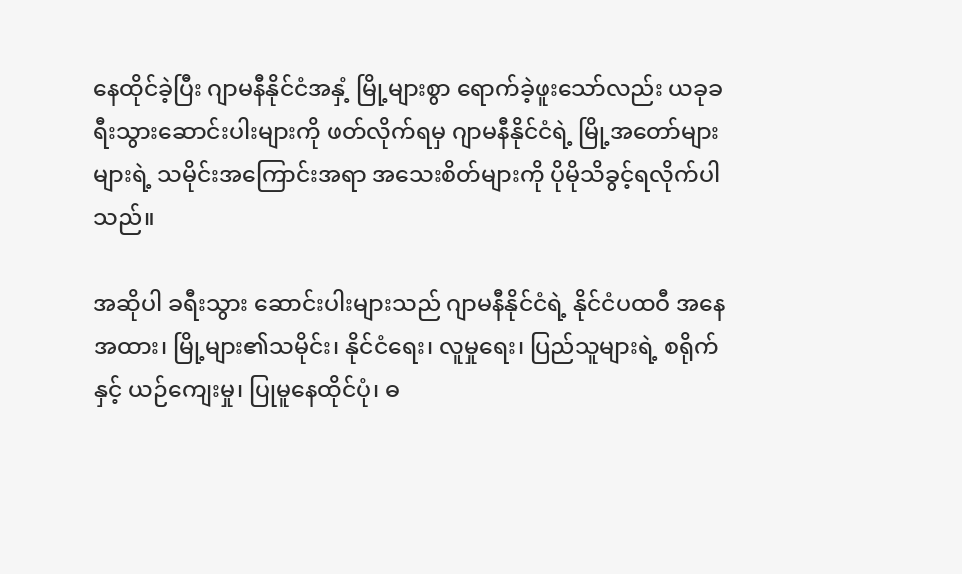နေထိုင်ခဲ့ပြီး ဂျာမနီနိုင်ငံအနှံ့ မြို့များစွာ ရောက်ခဲ့ဖူးသော်လည်း ယခုခရီးသွားဆောင်းပါးများကို ဖတ်လိုက်ရမှ ဂျာမနီနိုင်ငံရဲ့ မြို့အတော်များများရဲ့ သမိုင်းအကြောင်းအရာ အသေးစိတ်များကို ပိုမိုသိခွင့်ရလိုက်ပါသည်။

အဆိုပါ ခရီးသွား ဆောင်းပါးများသည် ဂျာမနီနိုင်ငံရဲ့ နိုင်ငံပထဝီ အနေအထား၊ မြို့များ၏သမိုင်း၊ နိုင်ငံရေး၊ လူမှုရေး၊ ပြည်သူများရဲ့ စရိုက်နှင့် ယဉ်ကျေးမှု၊ ပြုမူနေထိုင်ပုံ၊ ဓ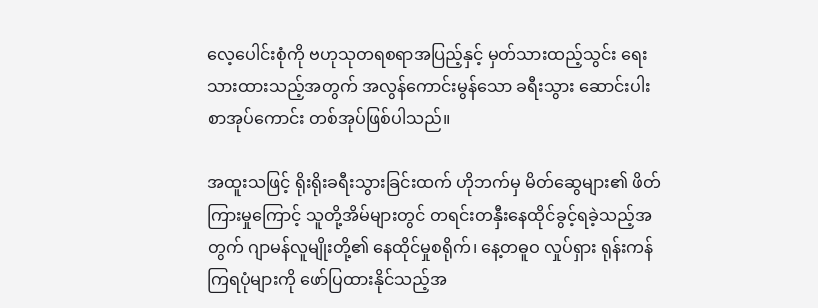လေ့ပေါင်းစုံကို ဗဟုသုတရစရာအပြည့်နှင့် မှတ်သားထည့်သွင်း ရေးသားထားသည့်အတွက် အလွန်ကောင်းမွန်သော ခရီးသွား ဆောင်းပါးစာအုပ်ကောင်း တစ်အုပ်ဖြစ်ပါသည်။

အထူးသဖြင့် ရိုးရိုးခရီးသွားခြင်းထက် ဟိုဘက်မှ မိတ်ဆွေများ၏ ဖိတ်ကြားမှုကြောင့် သူတို့အိမ်များတွင် တရင်းတနှီးနေထိုင်ခွင့်ရခဲ့သည့်အတွက် ဂျာမန်လူမျိုးတို့၏ နေထိုင်မှုစရိုက်၊ နေ့တဓူဝ လှုပ်ရှား ရုန်းကန်ကြရပုံများကို ဖော်ပြထားနိုင်သည့်အ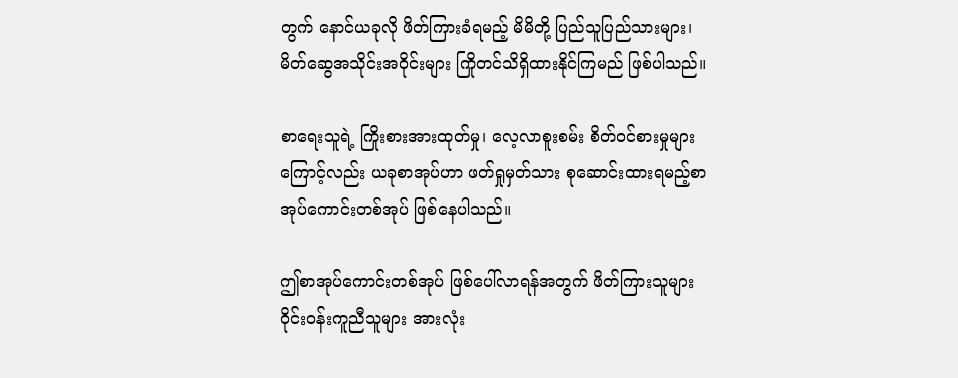တွက် နောင်ယခုလို ဖိတ်ကြားခံရမည့် မိမိတို့ ပြည်သူပြည်သားများ၊ မိတ်ဆွေအသိုင်းအဝိုင်းများ ကြိုတင်သိရှိထားနိုင်ကြမည် ဖြစ်ပါသည်။

စာရေးသူရဲ့ ကြိုးစားအားထုတ်မှု၊ လေ့လာစူးစမ်း စိတ်ဝင်စားမှုများ ကြောင့်လည်း ယခုစာအုပ်ဟာ ဖတ်ရှုမှတ်သား စုဆောင်းထားရမည့်စာအုပ်ကောင်းတစ်အုပ် ဖြစ်နေပါသည်။

ဤစာအုပ်ကောင်းတစ်အုပ် ဖြစ်ပေါ်လာရန်အတွက် ဖိတ်ကြားသူများ ဝိုင်းဝန်းကူညီသူများ အားလုံး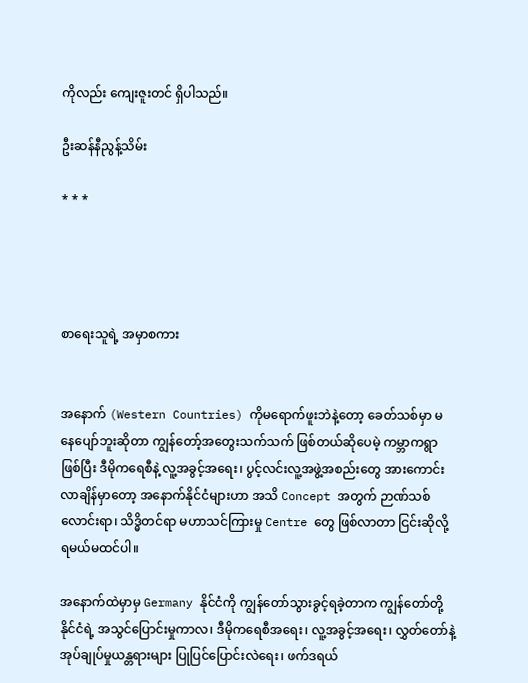ကိုလည်း ကျေးဇူးတင် ရှိပါသည်။

ဦးဆန်နီညွန့်သိမ်း

* * *




စာရေးသူရဲ့ အမှာစကား


အနောက် (Western Countries) ကိုမရောက်ဖူးဘဲနဲ့တော့ ခေတ်သစ်မှာ မနေပျော်ဘူးဆိုတာ ကျွန်တော့်အတွေးသက်သက် ဖြစ်တယ်ဆိုပေမဲ့ ကမ္ဘာကရွာဖြစ်ပြီး ဒီမိုကရေစီနဲ့ လူ့အခွင့်အရေး၊ ပွင့်လင်းလူ့အဖွဲ့အစည်းတွေ အားကောင်းလာချိန်မှာတော့ အနောက်နိုင်ငံများဟာ အသိ Concept အတွက် ဉာဏ်သစ်လောင်းရာ၊ သိဒ္ဓိတင်ရာ မဟာသင်ကြားမှု Centre တွေ ဖြစ်လာတာ ငြင်းဆိုလို့ ရမယ်မထင်ပါ။

အနောက်ထဲမှာမှ Germany နိုင်ငံကို ကျွန်တော်သွားခွင့်ရခဲ့တာက ကျွန်တော်တို့နိုင်ငံရဲ့ အသွင်ပြောင်းမှုကာလ၊ ဒီမိုကရေစီအရေး၊ လူ့အခွင့်အရေး၊ လွှတ်တော်နဲ့ အုပ်ချုပ်မှုယန္တရားများ ပြုပြင်ပြောင်းလဲရေး၊ ဖက်ဒရယ်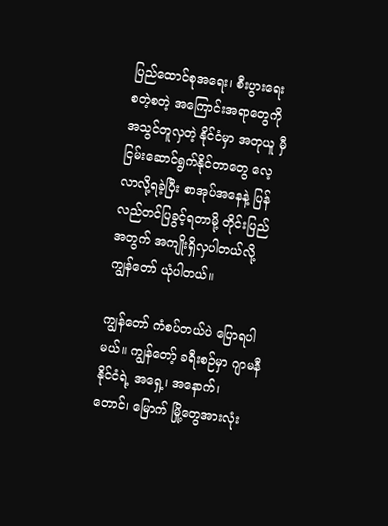ပြည်ထောင်စုအရေး၊ စီးပွားရေး စတဲ့စတဲ့ အကြောင်းအရာတွေကို အသွင်တူလှတဲ့ နိုင်ငံမှာ အတုယူ မှီငြမ်းဆောင်ရွက်နိုင်တာတွေ လေ့လာလို့ရခဲ့ပြီး စာအုပ်အနေနဲ့ ပြန်လည်တင်ပြခွင့်ရတာမို့ တိုင်းပြည်အတွက် အကျိုးရှိလှပါတယ်လို့ ကျွန်တော် ယုံပါတယ်။

ကျွန်တော် ကံစပ်တယ်ပဲ ပြောရပါမယ်။ ကျွန်တော့် ခရီးစဉ်မှာ ဂျာမနီ နိုင်ငံရဲ့ အရှေ့၊ အနောက်၊ တောင်၊ မြောက် မြို့တွေအားလုံး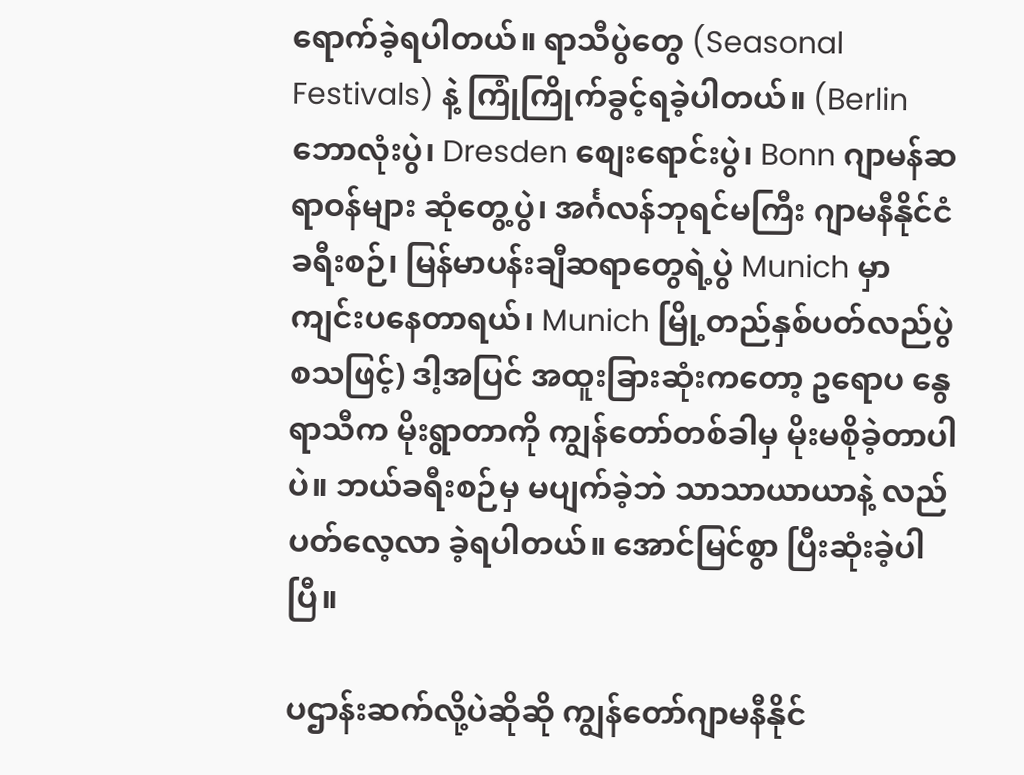ရောက်ခဲ့ရပါတယ်။ ရာသီပွဲတွေ (Seasonal Festivals) နဲ့ ကြုံကြိုက်ခွင့်ရခဲ့ပါတယ်။ (Berlin ဘောလုံးပွဲ၊ Dresden စျေးရောင်းပွဲ၊ Bonn ဂျာမန်ဆရာဝန်များ ဆုံတွေ့ပွဲ၊ အင်္ဂလန်ဘုရင်မကြီး ဂျာမနီနိုင်ငံ ခရီးစဉ်၊ မြန်မာပန်းချီဆရာတွေရဲ့ပွဲ Munich မှာ ကျင်းပနေတာရယ်၊ Munich မြို့တည်နှစ်ပတ်လည်ပွဲ စသဖြင့်) ဒါ့အပြင် အထူးခြားဆုံးကတော့ ဥရောပ နွေရာသီက မိုးရွာတာကို ကျွန်တော်တစ်ခါမှ မိုးမစိုခဲ့တာပါပဲ။ ဘယ်ခရီးစဉ်မှ မပျက်ခဲ့ဘဲ သာသာယာယာနဲ့ လည်ပတ်လေ့လာ ခဲ့ရပါတယ်။ အောင်မြင်စွာ ပြီးဆုံးခဲ့ပါပြီ။

ပဌာန်းဆက်လို့ပဲဆိုဆို ကျွန်တော်ဂျာမနီနိုင်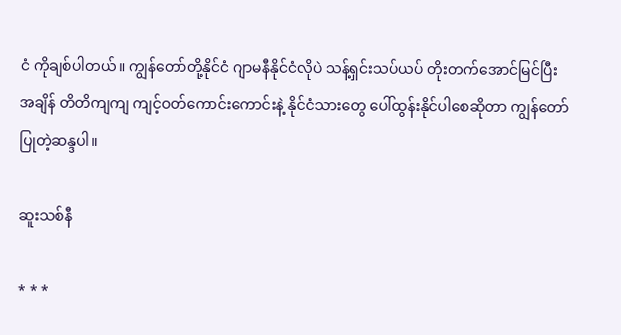ငံ ကိုချစ်ပါတယ်။ ကျွန်တော်တို့နိုင်ငံ ဂျာမနီနိုင်ငံလိုပဲ သန့်ရှင်းသပ်ယပ် တိုးတက်အောင်မြင်ပြီး အချိန် တိတိကျကျ ကျင့်ဝတ်ကောင်းကောင်းနဲ့ နိုင်ငံသားတွေ ပေါ်ထွန်းနိုင်ပါစေဆိုတာ ကျွန်တော်ပြုတဲ့ဆန္ဒပါ။

ဆူးသစ်နီ

* * *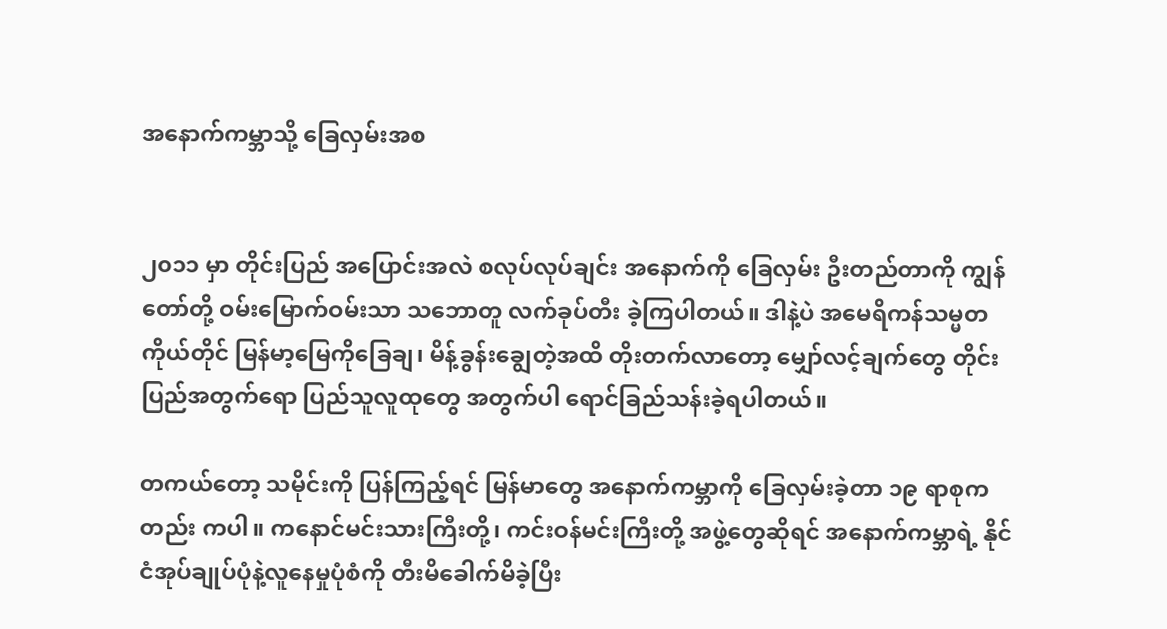အနောက်ကမ္ဘာသို့ ခြေလှမ်းအစ


၂၀၁၁ မှာ တိုင်းပြည် အပြောင်းအလဲ စလုပ်လုပ်ချင်း အနောက်ကို ခြေလှမ်း ဦးတည်တာကို ကျွန်တော်တို့ ဝမ်းမြောက်ဝမ်းသာ သဘောတူ လက်ခုပ်တီး ခဲ့ကြပါတယ်။ ဒါနဲ့ပဲ အမေရိကန်သမ္မတ ကိုယ်တိုင် မြန်မာ့မြေကိုခြေချ၊ မိန့်ခွန်းချွေတဲ့အထိ တိုးတက်လာတော့ မျှော်လင့်ချက်တွေ တိုင်းပြည်အတွက်ရော ပြည်သူလူထုတွေ အတွက်ပါ ရောင်ခြည်သန်းခဲ့ရပါတယ်။

တကယ်တော့ သမိုင်းကို ပြန်ကြည့်ရင် မြန်မာတွေ အနောက်ကမ္ဘာကို ခြေလှမ်းခဲ့တာ ၁၉ ရာစုကတည်း ကပါ။ ကနောင်မင်းသားကြီးတို့၊ ကင်းဝန်မင်းကြီးတို့ အဖွဲ့တွေဆိုရင် အနောက်ကမ္ဘာရဲ့ နိုင်ငံအုပ်ချုပ်ပုံနဲ့လူနေမှုပုံစံကို တီးမိခေါက်မိခဲ့ပြီး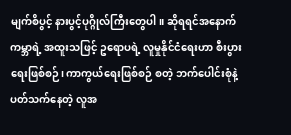မျက်စိပွင့် နားပွင့်ပုဂ္ဂိုလ်ကြီးတွေပါ။ ဆိုရရင်အနောက်ကမ္ဘာရဲ့ အထူးသဖြင့် ဥရောပရဲ့ လူမှုနိုင်ငံရေးဟာ စီးပွားရေးဖြစ်စဉ်၊ ကာကွယ်ရေးဖြစ်စဉ် စတဲ့ ဘက်ပေါင်းစုံနဲ့ ပတ်သက်နေတဲ့ လူအ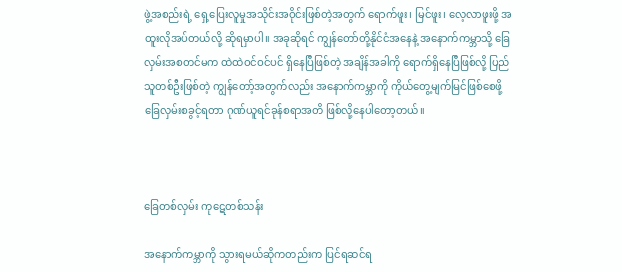ဖွဲ့အစည်းရဲ့ ရှေ့ပြေးလူမှုအသိုင်းအဝိုင်းဖြစ်တဲ့အတွက် ရောက်ဖူး၊ မြင်ဖူး၊ လေ့လာဖူးဖို့ အထူးလိုအပ်တယ်လို့ ဆိုရမှာပါ။ အခုဆိုရင် ကျွန်တော်တို့နိုင်ငံအနေနဲ့ အနောက်ကမ္ဘာသို့ ခြေလှမ်းအစတင်မက ထဲထဲဝင်ဝင်ပင် ရှိနေပြီဖြစ်တဲ့ အချိန်အခါကို ရောက်ရှိနေပြီဖြစ်လို့ ပြည်သူတစ်ဦးဖြစ်တဲ့ ကျွန်တော့်အတွက်လည်း အနောက်ကမ္ဘာကို ကိုယ်တွေ့မျက်မြင်ဖြစ်စေဖို့ ခြေလှမ်းစခွင့်ရတာ ဂုဏ်ယူရင်ခုန်စရာအတိ ဖြစ်လို့နေပါတော့တယ်။



ခြေတစ်လှမ်း ကုဋေတစ်သန်း

အနောက်ကမ္ဘာကို သွားရမယ်ဆိုကတည်းက ပြင်ရဆင်ရ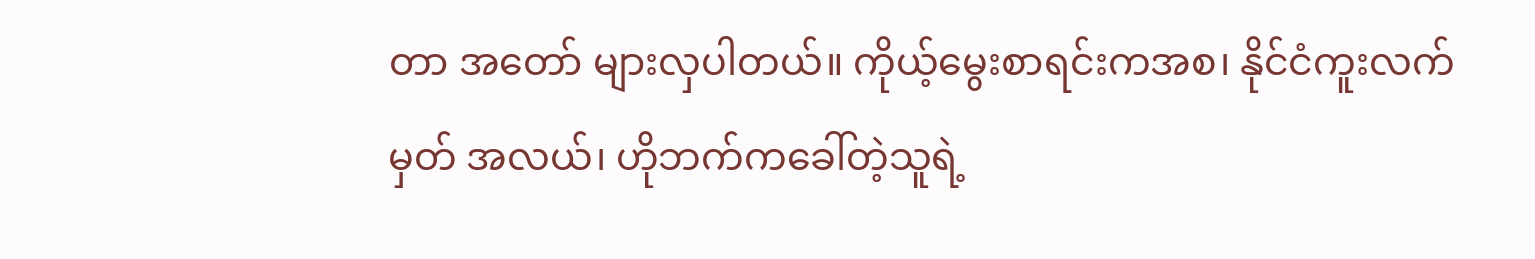တာ အတော် များလှပါတယ်။ ကိုယ့်မွေးစာရင်းကအစ၊ နိုင်ငံကူးလက်မှတ် အလယ်၊ ဟိုဘက်ကခေါ်တဲ့သူရဲ့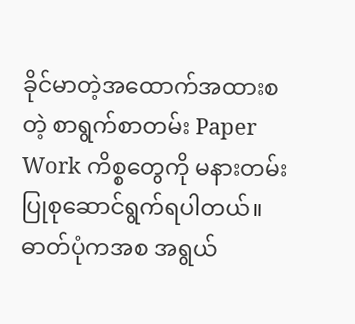ခိုင်မာတဲ့အထောက်အထားစတဲ့ စာရွက်စာတမ်း Paper Work ကိစ္စတွေကို မနားတမ်း ပြုစုဆောင်ရွက်ရပါတယ်။ ဓာတ်ပုံကအစ အရွယ်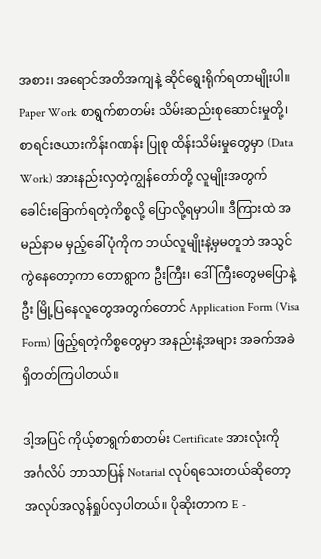အစား၊ အရောင်အတိအကျနဲ့ ဆိုင်ရွေးရိုက်ရတာမျိုးပါ။ Paper Work စာရွက်စာတမ်း သိမ်းဆည်းစုဆောင်းမှုတို့၊ စာရင်းဇယားကိန်းဂဏန်း ပြုစု ထိန်းသိမ်းမှုတွေမှာ (Data Work) အားနည်းလှတဲ့ကျွန်တော်တို့ လူမျိုးအတွက် ခေါင်းခြောက်ရတဲ့ကိစ္စလို့ ပြောလို့ရမှာပါ။ ဒီကြားထဲ အမည်နာမ မှည့်ခေါ်ပုံကိုက ဘယ်လူမျိုးနဲ့မှမတူဘဲ အသွင်ကွဲနေတော့ကာ တောရွာက ဦးကြီး၊ ဒေါ်ကြီးတွေမပြောနဲ့ဦး မြို့ပြနေလူတွေအတွက်တောင် Application Form (Visa Form) ဖြည့်ရတဲ့ကိစ္စတွေမှာ အနည်းနဲ့အများ အခက်အခဲ ရှိတတ်ကြပါတယ်။

ဒါ့အပြင် ကိုယ့်စာရွက်စာတမ်း Certificate အားလုံးကို အင်္ဂလိပ် ဘာသာပြန် Notarial လုပ်ရသေးတယ်ဆိုတော့ အလုပ်အလွန်ရှုပ်လှပါတယ်။ ပိုဆိုးတာက E -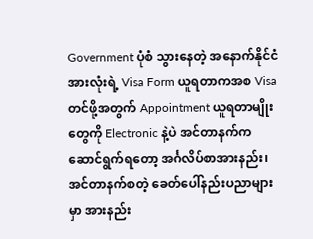Government ပုံစံ သွားနေတဲ့ အနောက်နိုင်ငံအားလုံးရဲ့ Visa Form ယူရတာကအစ Visa တင်ဖို့အတွက် Appointment ယူရတာမျိုးတွေကို Electronic နဲ့ပဲ အင်တာနက်က ဆောင်ရွက်ရတော့ အင်္ဂလိပ်စာအားနည်း၊ အင်တာနက်စတဲ့ ခေတ်ပေါ်နည်းပညာများမှာ အားနည်း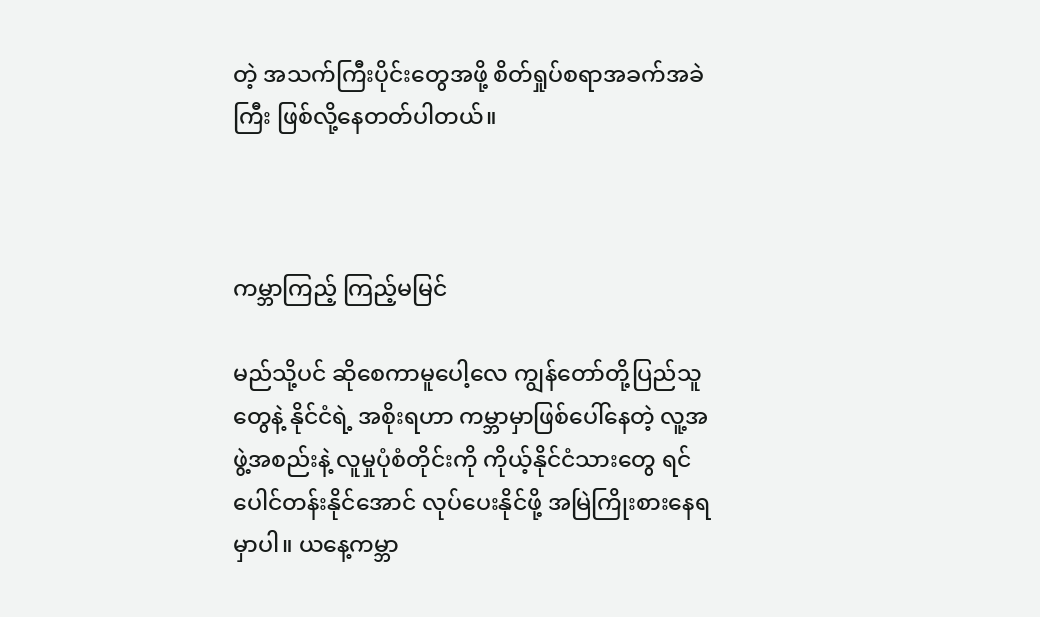တဲ့ အသက်ကြီးပိုင်းတွေအဖို့ စိတ်ရှုပ်စရာအခက်အခဲကြီး ဖြစ်လို့နေတတ်ပါတယ်။



ကမ္ဘာကြည့် ကြည့်မမြင်

မည်သို့ပင် ဆိုစေကာမူပေါ့လေ ကျွန်တော်တို့ပြည်သူတွေနဲ့ နိုင်ငံရဲ့ အစိုးရဟာ ကမ္ဘာမှာဖြစ်ပေါ်နေတဲ့ လူ့အဖွဲ့အစည်းနဲ့ လူမှုပုံစံတိုင်းကို ကိုယ့်နိုင်ငံသားတွေ ရင်ပေါင်တန်းနိုင်အောင် လုပ်ပေးနိုင်ဖို့ အမြဲကြိုးစားနေရမှာပါ။ ယနေ့ကမ္ဘာ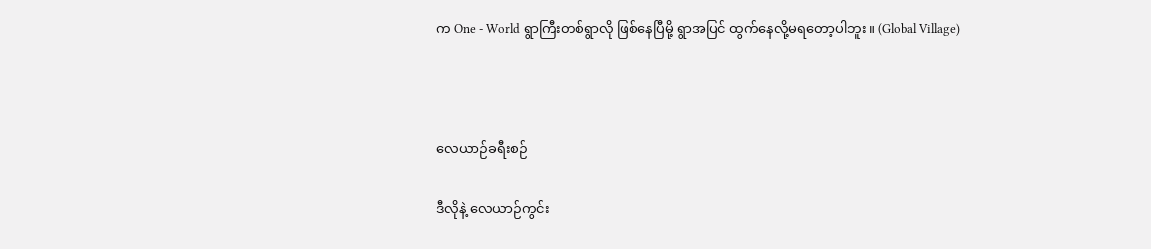က One - World ရွာကြီးတစ်ရွာလို ဖြစ်နေပြီမို့ ရွာအပြင် ထွက်နေလို့မရတော့ပါဘူး။ (Global Village)



လေယာဉ်ခရီးစဉ်

ဒီလိုနဲ့ လေယာဉ်ကွင်း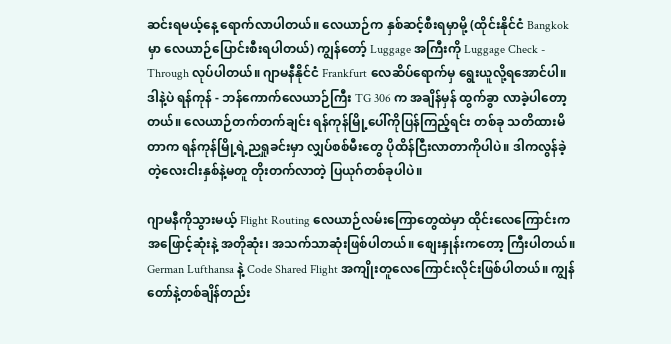ဆင်းရမယ့်နေ့ ရောက်လာပါတယ်။ လေယာဉ်က နှစ်ဆင့်စီးရမှာမို့ (ထိုင်းနိုင်ငံ Bangkok မှာ လေယာဉ်ပြောင်းစီးရပါတယ်) ကျွန်တော့် Luggage အကြီးကို Luggage Check - Through လုပ်ပါတယ်။ ဂျာမနီနိုင်ငံ Frankfurt လေဆိပ်ရောက်မှ ရွေးယူလို့ရအောင်ပါ။ ဒါနဲ့ပဲ ရန်ကုန် - ဘန်ကောက်လေယာဉ်ကြီး TG 306 က အချိန်မှန် ထွက်ခွာ လာခဲ့ပါတော့တယ်။ လေယာဉ်တက်တက်ချင်း ရန်ကုန်မြို့ပေါ်ကိုပြန်ကြည့်ရင်း တစ်ခု သတိထားမိတာက ရန်ကုန်မြို့ရဲ့ညရှုခင်းမှာ လျှပ်စစ်မီးတွေ ပိုထိန်ငြီးလာတာကိုပါပဲ။ ဒါကလွန်ခဲ့တဲ့လေးငါးနှစ်နဲ့မတူ တိုးတက်လာတဲ့ ပြယုဂ်တစ်ခုပါပဲ။

ဂျာမနီကိုသွားမယ့် Flight Routing လေယာဉ်လမ်းကြောတွေထဲမှာ ထိုင်းလေကြောင်းက အဖြောင့်ဆုံးနဲ့ အတိုဆုံး၊ အသက်သာဆုံးဖြစ်ပါတယ်။ စျေးနှုန်းကတော့ ကြီးပါတယ်။ German Lufthansa နဲ့ Code Shared Flight အကျိုးတူလေကြောင်းလိုင်းဖြစ်ပါတယ်။ ကျွန်တော်နဲ့တစ်ချိန်တည်း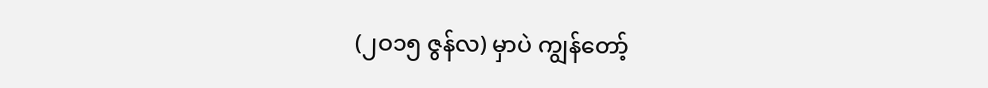(၂ဝ၁၅ ဇွန်လ) မှာပဲ ကျွန်တော့်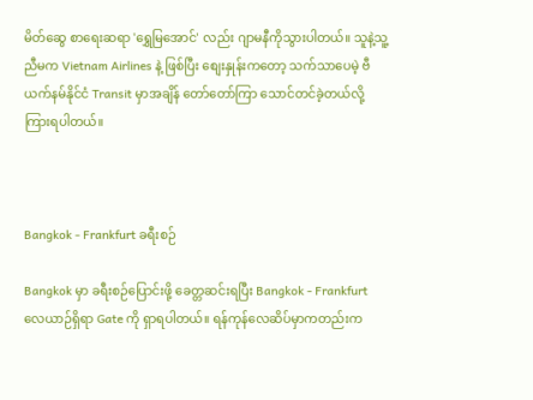မိတ်ဆွေ စာရေးဆရာ 'ရွှေမြအောင်' လည်း ဂျာမနီကိုသွားပါတယ်။ သူနဲ့သူ့ညီမက Vietnam Airlines နဲ့ ဖြစ်ပြီး စျေးနှုန်းကတော့ သက်သာပေမဲ့ ဗီယက်နမ်နိုင်ငံ Transit မှာအချိန် တော်တော်ကြာ သောင်တင်ခဲ့တယ်လို့ ကြားရပါတယ်။



Bangkok - Frankfurt ခရီးစဉ်

Bangkok မှာ ခရီးစဉ်ပြောင်းဖို့ ခေတ္တဆင်းရပြီး Bangkok - Frankfurt လေယာဉ်ရှိရာ Gate ကို ရှာရပါတယ်။ ရန်ကုန်လေဆိပ်မှာကတည်းက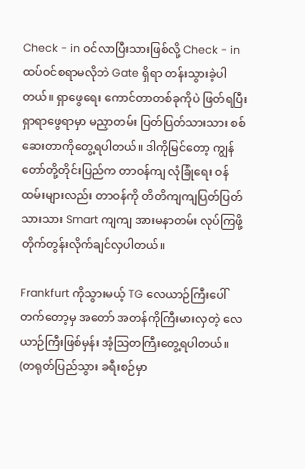Check - in ဝင်လာပြီးသားဖြစ်လို့ Check - in ထပ်ဝင်စရာမလိုဘဲ Gate ရှိရာ တန်းသွားခဲ့ပါတယ်။ ရှာဖွေရေး ကောင်တာတစ်ခုကိုပဲ ဖြတ်ရပြီး ရှာရာဖွေရာမှာ မညှာတမ်း ပြတ်ပြတ်သားသား စစ်ဆေးတာကိုတွေ့ရပါတယ်။ ဒါကိုမြင်တော့ ကျွန်တော်တို့တိုင်းပြည်က တာဝန်ကျ လုံခြုံရေး ဝန်ထမ်းများလည်း တာဝန်ကို တိတိကျကျပြတ်ပြတ်သားသား Smart ကျကျ အားမနာတမ်း လုပ်ကြဖို့ တိုက်တွန်းလိုက်ချင်လှပါတယ်။

Frankfurt ကိုသွားမယ့် TG လေယာဉ်ကြီးပေါ် တက်တော့မှ အတော် အတန်ကိုကြီးမားလှတဲ့ လေယာဉ်ကြီးဖြစ်မှန်း အံ့သြတကြီးတွေ့ရပါတယ်။ (တရုတ်ပြည်သွား ခရီးစဉ်မှာ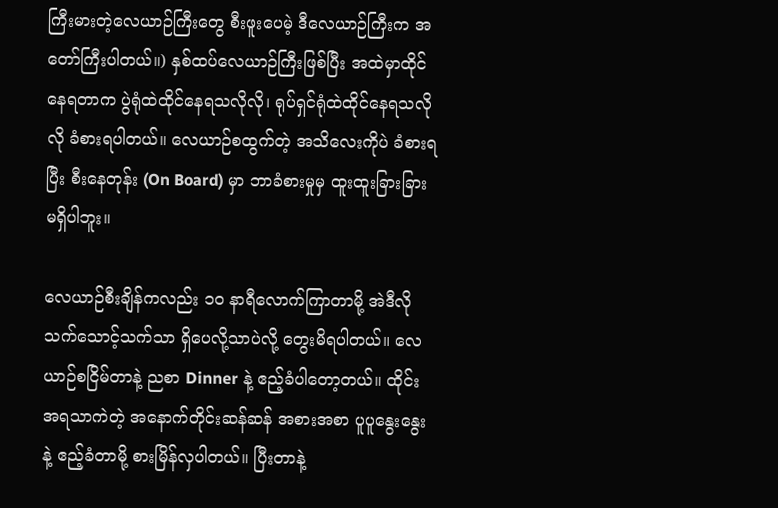ကြီးမားတဲ့လေယာဉ်ကြီးတွေ စီးဖူးပေမဲ့ ဒီလေယာဉ်ကြီးက အတော်ကြီးပါတယ်။) နှစ်ထပ်လေယာဉ်ကြီးဖြစ်ပြီး အထဲမှာထိုင်နေရတာက ပွဲရုံထဲထိုင်နေရသလိုလို၊ ရုပ်ရှင်ရုံထဲထိုင်နေရသလိုလို ခံစားရပါတယ်။ လေယာဉ်စထွက်တဲ့ အသိလေးကိုပဲ ခံစားရပြီး စီးနေတုန်း (On Board) မှာ ဘာခံစားမှုမှ ထူးထူးခြားခြား မရှိပါဘူး။

လေယာဉ်စီးချိန်ကလည်း ၁ဝ နာရီလောက်ကြာတာမို့ အဲဒီလို သက်သောင့်သက်သာ ရှိပေလို့သာပဲလို့ တွေးမိရပါတယ်။ လေယာဉ်စငြိမ်တာနဲ့ ညစာ Dinner နဲ့ ဧည့်ခံပါတော့တယ်။ ထိုင်းအရသာကဲတဲ့ အနောက်တိုင်းဆန်ဆန် အစားအစာ ပူပူနွေးနွေးနဲ့ ဧည့်ခံတာမို့ စားမြိန်လှပါတယ်။ ပြီးတာနဲ့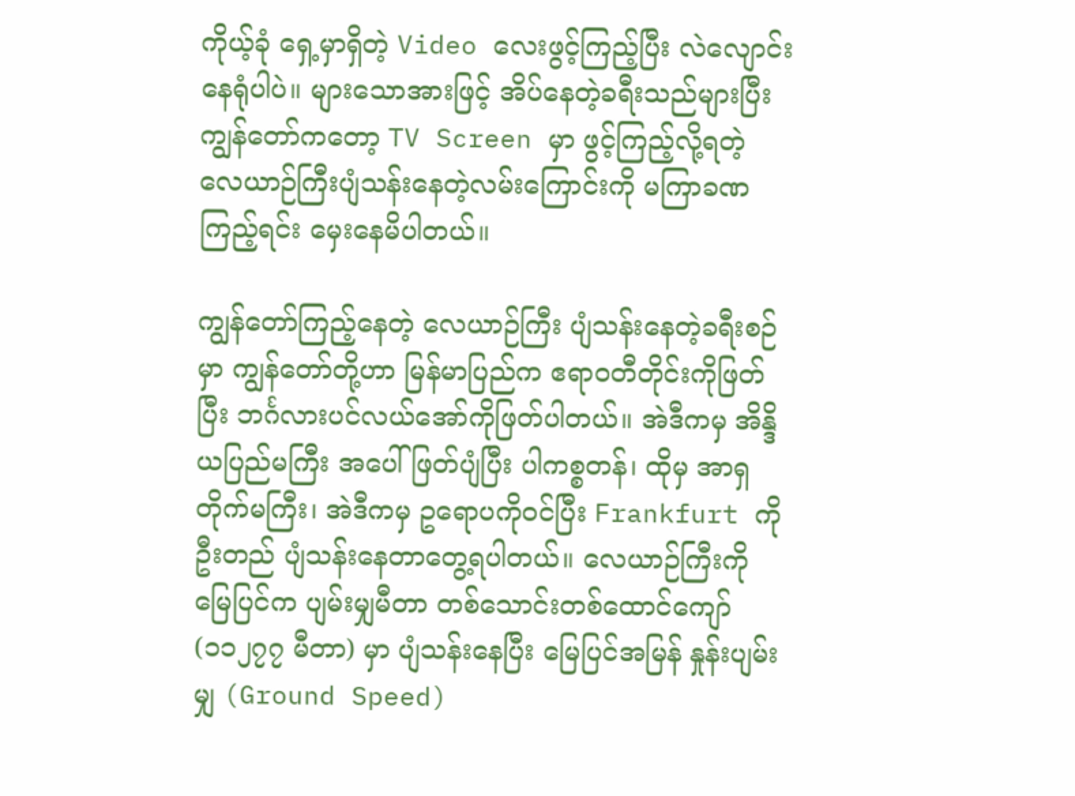ကိုယ့်ခုံ ရှေ့မှာရှိတဲ့ Video လေးဖွင့်ကြည့်ပြီး လဲလျောင်းနေရုံပါပဲ။ များသောအားဖြင့် အိပ်နေတဲ့ခရီးသည်များပြီး ကျွန်တော်ကတော့ TV Screen မှာ ဖွင့်ကြည့်လို့ရတဲ့ လေယာဉ်ကြီးပျံသန်းနေတဲ့လမ်းကြောင်းကို မကြာခဏကြည့်ရင်း မှေးနေမိပါတယ်။

ကျွန်တော်ကြည့်နေတဲ့ လေယာဉ်ကြီး ပျံသန်းနေတဲ့ခရီးစဉ်မှာ ကျွန်တော်တို့ဟာ မြန်မာပြည်က ဧရာဝတီတိုင်းကိုဖြတ်ပြီး ဘင်္ဂလားပင်လယ်အော်ကိုဖြတ်ပါတယ်။ အဲဒီကမှ အိန္ဒိယပြည်မကြီး အပေါ်ဖြတ်ပျံပြီး ပါကစ္စတန်၊ ထိုမှ အာရှတိုက်မကြီး၊ အဲဒီကမှ ဥရောပကိုဝင်ပြီး Frankfurt ကို ဦးတည် ပျံသန်းနေတာတွေ့ရပါတယ်။ လေယာဉ်ကြီးကို မြေပြင်က ပျမ်းမျှမီတာ တစ်သောင်းတစ်ထောင်ကျော် (၁၁၂၇၇ မီတာ) မှာ ပျံသန်းနေပြီး မြေပြင်အမြန် နှုန်းပျမ်းမျှ (Ground Speed)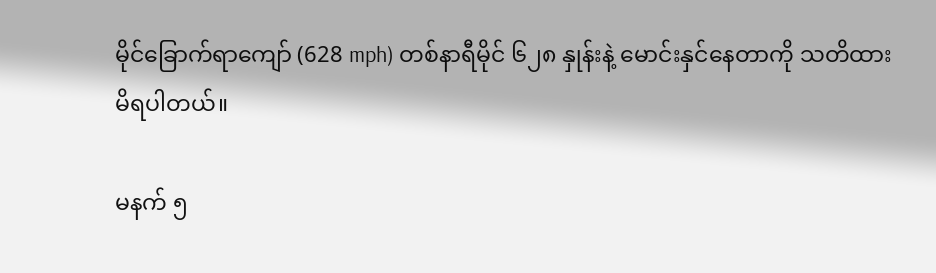မိုင်ခြောက်ရာကျော် (628 mph) တစ်နာရီမိုင် ၆၂၈ နှုန်းနဲ့ မောင်းနှင်နေတာကို သတိထားမိရပါတယ်။

မနက် ၅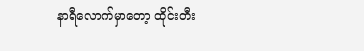နာရီလောက်မှာတော့ ထိုင်းတီး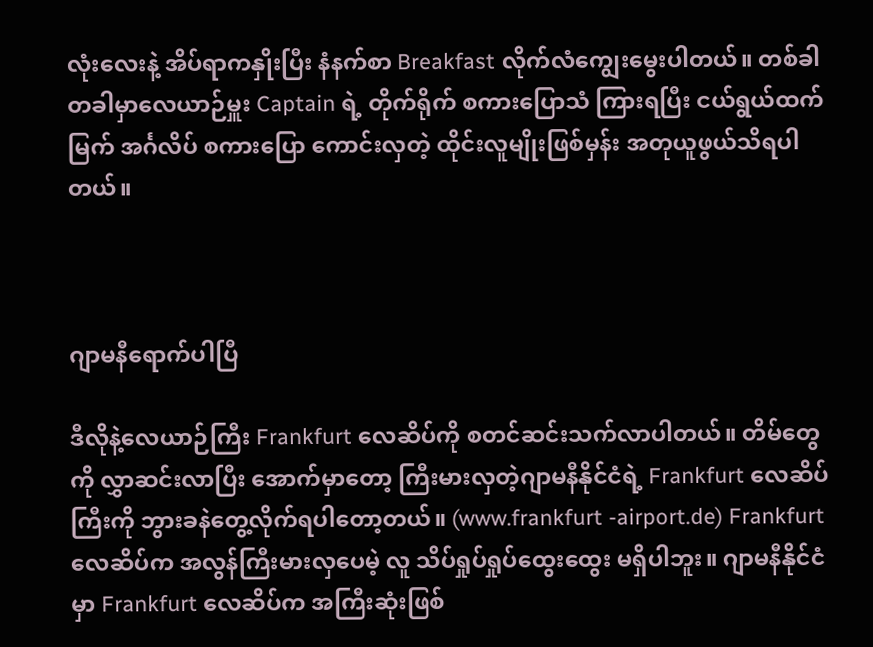လုံးလေးနဲ့ အိပ်ရာကနှိုးပြီး နံနက်စာ Breakfast လိုက်လံကျွေးမွေးပါတယ်။ တစ်ခါတခါမှာလေယာဉ်မှူး Captain ရဲ့ တိုက်ရိုက် စကားပြောသံ ကြားရပြီး ငယ်ရွယ်ထက်မြက် အင်္ဂလိပ် စကားပြော ကောင်းလှတဲ့ ထိုင်းလူမျိုးဖြစ်မှန်း အတုယူဖွယ်သိရပါတယ်။



ဂျာမနီရောက်ပါပြီ

ဒီလိုနဲ့လေယာဉ်ကြီး Frankfurt လေဆိပ်ကို စတင်ဆင်းသက်လာပါတယ်။ တိမ်တွေကို လွှာဆင်းလာပြီး အောက်မှာတော့ ကြီးမားလှတဲ့ဂျာမနီနိုင်ငံရဲ့ Frankfurt လေဆိပ်ကြီးကို ဘွားခနဲတွေ့လိုက်ရပါတော့တယ်။ (www.frankfurt -airport.de) Frankfurt လေဆိပ်က အလွန်ကြီးမားလှပေမဲ့ လူ သိပ်ရှုပ်ရှုပ်ထွေးထွေး မရှိပါဘူး။ ဂျာမနီနိုင်ငံမှာ Frankfurt လေဆိပ်က အကြီးဆုံးဖြစ်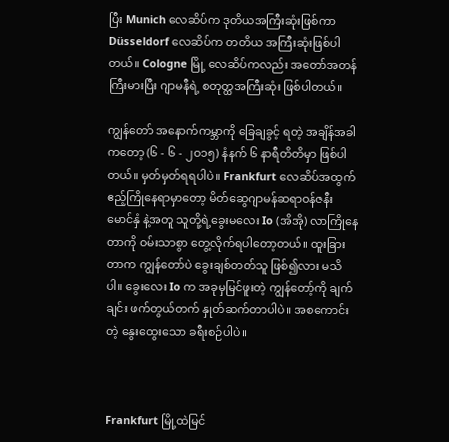ပြီး Munich လေဆိပ်က ဒုတိယအကြီးဆုံးဖြစ်ကာ Düsseldorf လေဆိပ်က တတိယ အကြီးဆုံးဖြစ်ပါတယ်။ Cologne မြို့ လေဆိပ်ကလည်း အတော်အတန်ကြီးမားပြီး ဂျာမနီရဲ့ စတုတ္ထအကြီးဆုံး ဖြစ်ပါတယ်။

ကျွန်တော် အနောက်ကမ္ဘာကို ခြေချခွင့် ရတဲ့ အချိန်အခါကတော့ (၆ - ၆ - ၂ဝ၁၅) နံနက် ၆ နာရီတိတိမှာ ဖြစ်ပါတယ်။ မှတ်မှတ်ရရပါပဲ။ Frankfurt လေဆိပ်အထွက် ဧည့်ကြိုနေရာမှာတော့ မိတ်ဆွေဂျာမန်ဆရာဝန်ဇနီးမောင်နှံ နဲ့အတူ သူတို့ရဲ့ခွေးမလေး Io (အိအို) လာကြိုနေတာကို ဝမ်းသာစွာ တွေ့လိုက်ရပါတော့တယ်။ ထူးခြားတာက ကျွန်တော်ပဲ ခွေးချစ်တတ်သူ ဖြစ်၍လား မသိပါ။ ခွေးလေး Io က အခုမှမြင်ဖူးတဲ့ ကျွန်တော့်ကို ချက်ချင်း ဖက်တွယ်တက် နှုတ်ဆက်တာပါပဲ။ အစကောင်းတဲ့ နွေးထွေးသော ခရီးစဉ်ပါပဲ။



Frankfurt မြို့ထဲမြင်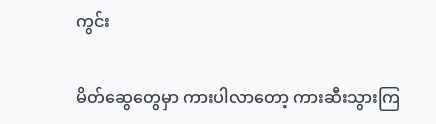ကွင်း

မိတ်ဆွေတွေမှာ ကားပါလာတော့ ကားဆီးသွားကြ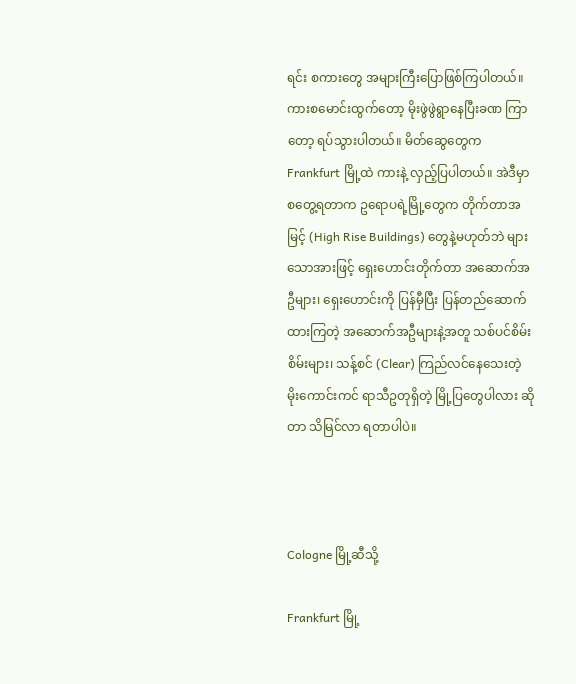ရင်း စကားတွေ အများကြီးပြောဖြစ်ကြပါတယ်။ ကားစမောင်းထွက်တော့ မိုးဖွဲဖွဲရွာနေပြီးခဏ ကြာတော့ ရပ်သွားပါတယ်။ မိတ်ဆွေတွေက Frankfurt မြို့ထဲ ကားနဲ့ လှည့်ပြပါတယ်။ အဲဒီမှာ စတွေ့ရတာက ဥရောပရဲ့မြို့တွေက တိုက်တာအမြင့် (High Rise Buildings) တွေနဲ့မဟုတ်ဘဲ များသောအားဖြင့် ရှေးဟောင်းတိုက်တာ အဆောက်အဦများ၊ ရှေးဟောင်းကို ပြန်မှီပြီး ပြန်တည်ဆောက်ထားကြတဲ့ အဆောက်အဦများနဲ့အတူ သစ်ပင်စိမ်းစိမ်းများ၊ သန့်စင် (Clear) ကြည်လင်နေသေးတဲ့ မိုးကောင်းကင် ရာသီဥတုရှိတဲ့ မြို့ပြတွေပါလား ဆိုတာ သိမြင်လာ ရတာပါပဲ။



Cologne မြို့ဆီသို့

Frankfurt မြို့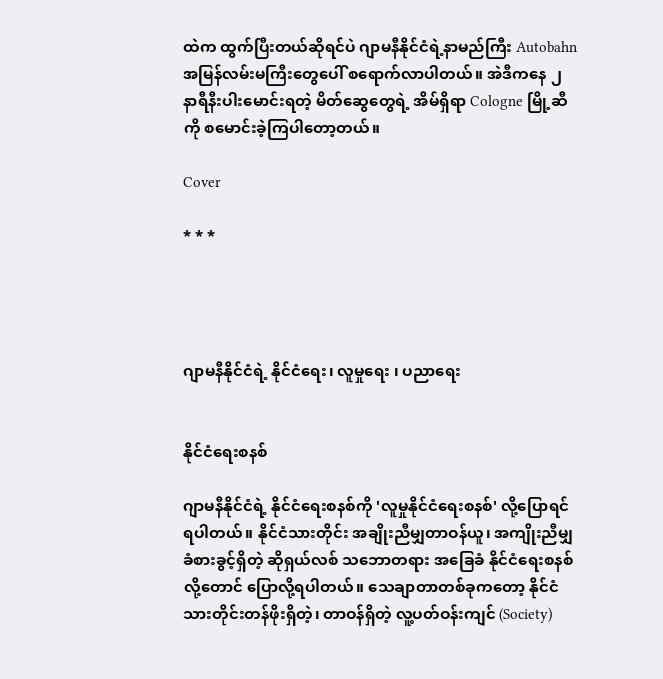ထဲက ထွက်ပြီးတယ်ဆိုရင်ပဲ ဂျာမနီနိုင်ငံရဲ့နာမည်ကြီး Autobahn အမြန်လမ်းမကြီးတွေပေါ် စရောက်လာပါတယ်။ အဲဒီကနေ ၂ နာရီနီးပါးမောင်းရတဲ့ မိတ်ဆွေတွေရဲ့ အိမ်ရှိရာ Cologne မြို့ဆီကို စမောင်းခဲ့ကြပါတော့တယ်။

Cover

* * *




ဂျာမနီနိုင်ငံရဲ့ နိုင်ငံရေး၊ လူမှုရေး ၊ ပညာရေး


နိုင်ငံရေးစနစ်

ဂျာမနီနိုင်ငံရဲ့ နိုင်ငံရေးစနစ်ကို 'လူမှုနိုင်ငံရေးစနစ်' လို့ပြောရင် ရပါတယ်။ နိုင်ငံသားတိုင်း အချိုးညီမျှတာဝန်ယူ၊ အကျိုးညီမျှ ခံစားခွင့်ရှိတဲ့ ဆိုရှယ်လစ် သဘောတရား အခြေခံ နိုင်ငံရေးစနစ် လို့တောင် ပြောလို့ရပါတယ်။ သေချာတာတစ်ခုကတော့ နိုင်ငံသားတိုင်းတန်ဖိုးရှိတဲ့၊ တာဝန်ရှိတဲ့ လူ့ပတ်ဝန်းကျင် (Society)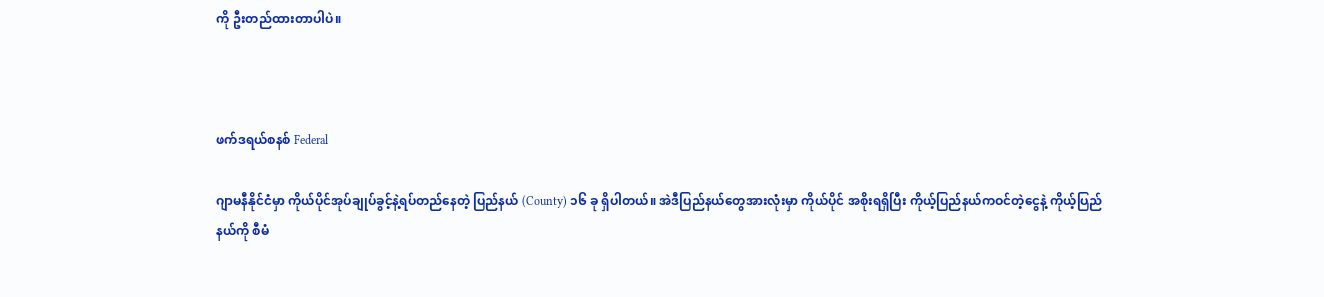ကို ဦးတည်ထားတာပါပဲ။



ဖက်ဒရယ်စနစ် Federal

ဂျာမနီနိုင်ငံမှာ ကိုယ်ပိုင်အုပ်ချုပ်ခွင့်နဲ့ရပ်တည်နေတဲ့ ပြည်နယ် (County) ၁၆ ခု ရှိပါတယ်။ အဲဒီပြည်နယ်တွေအားလုံးမှာ ကိုယ်ပိုင် အစိုးရရှိပြီး ကိုယ့်ပြည်နယ်ကဝင်တဲ့ငွေနဲ့ ကိုယ့်ပြည်နယ်ကို စီမံ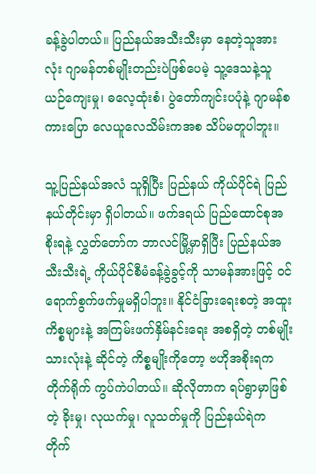ခန့်ခွဲပါတယ်။ ပြည်နယ်အသီးသီးမှာ နေတဲ့သူအားလုံး ဂျာမန်တစ်မျိုးတည်းပဲဖြစ်ပေမဲ့ သူ့ဒေသနဲ့သူ ယဉ်ကျေးမှု၊ ဓလေ့ထုံးစံ၊ ပွဲတော်ကျင်းပပုံနဲ့ ဂျာမန်စကားပြော လေယူလေသိမ်းကအစ သိပ်မတူပါဘူး။

သူ့ပြည်နယ်အလံ သူရှိပြီး ပြည်နယ် ကိုယ်ပိုင်ရဲ ပြည်နယ်တိုင်းမှာ ရှိပါတယ်။ ဖက်ဒရယ် ပြည်ထောင်စုအစိုးရနဲ့ လွှတ်တော်က ဘာလင်မြို့မှာရှိပြီး ပြည်နယ်အသီးသီးရဲ့ ကိုယ်ပိုင်စီမံခန့်ခွဲခွင့်ကို သာမန်အားဖြင့် ဝင်ရောက်စွက်ဖက်မှုမရှိပါဘူး။ နိုင်ငံခြားရေးစတဲ့ အထူးကိစ္စများနဲ့ အကြမ်းဖက်နှိမ်နင်းရေး အစရှိတဲ့ တစ်မျိုးသားလုံးနဲ့ ဆိုင်တဲ့ ကိစ္စမျိုးကိုတော့ ဗဟိုအစိုးရက တိုက်ရိုက် ကွပ်ကဲပါတယ်။ ဆိုလိုတာက ရပ်ရွာမှာဖြစ်တဲ့ ခိုးမှု၊ လုယက်မှု၊ လူသတ်မှုကို ပြည်နယ်ရဲက တိုက်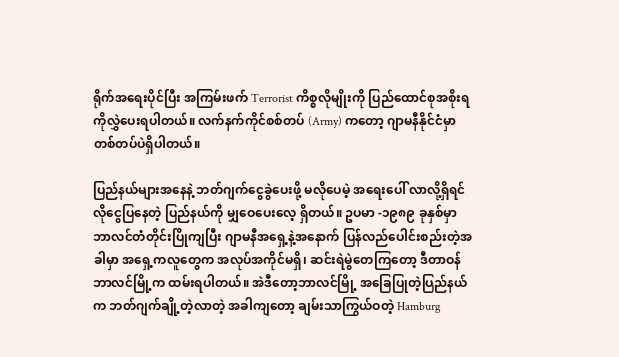ရိုက်အရေးပိုင်ပြီး အကြမ်းဖက် Terrorist ကိစ္စလိုမျိုးကို ပြည်ထောင်စုအစိုးရကိုလွှဲပေးရပါတယ်။ လက်နက်ကိုင်စစ်တပ် (Army) ကတော့ ဂျာမနီနိုင်ငံမှာတစ်တပ်ပဲရှိပါတယ်။

ပြည်နယ်များအနေနဲ့ ဘတ်ဂျက်ငွေခွဲပေးဖို့ မလိုပေမဲ့ အရေးပေါ် လာလို့ရှိရင် လိုငွေပြနေတဲ့ ပြည်နယ်ကို မျှဝေပေးလေ့ ရှိတယ်။ ဥပမာ -၁၉၈၉ ခုနှစ်မှာ ဘာလင်တံတိုင်းပြိုကျပြီး ဂျာမနီအရှေ့နဲ့အနောက် ပြန်လည်ပေါင်းစည်းတဲ့အခါမှာ အရှေ့ကလူတွေက အလုပ်အကိုင်မရှိ၊ ဆင်းရဲမွဲတေကြတော့ ဒီတာဝန် ဘာလင်မြို့က ထမ်းရပါတယ်။ အဲဒီတော့ဘာလင်မြို့ အခြေပြုတဲ့ပြည်နယ်က ဘတ်ဂျက်ချို့တဲ့လာတဲ့ အခါကျတော့ ချမ်းသာကြွယ်ဝတဲ့ Hamburg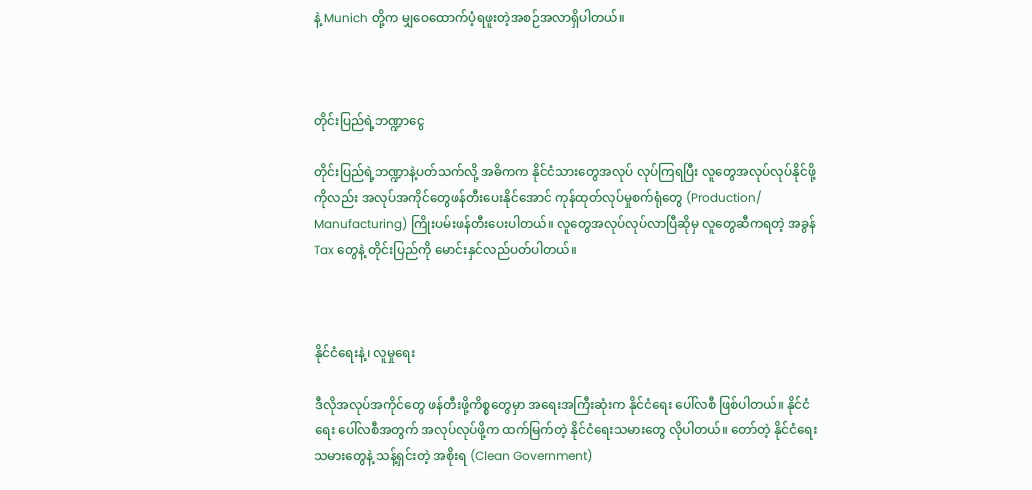နဲ့ Munich တို့က မျှဝေထောက်ပံ့ရဖူးတဲ့အစဉ်အလာရှိပါတယ်။



တိုင်းပြည်ရဲ့ဘဏ္ဍာငွေ

တိုင်းပြည်ရဲ့ဘဏ္ဍာနဲ့ပတ်သက်လို့ အဓိကက နိုင်ငံသားတွေအလုပ် လုပ်ကြရပြီး လူတွေအလုပ်လုပ်နိုင်ဖို့ကိုလည်း အလုပ်အကိုင်တွေဖန်တီးပေးနိုင်အောင် ကုန်ထုတ်လုပ်မှုစက်ရုံတွေ (Production/ Manufacturing) ကြိုးပမ်းဖန်တီးပေးပါတယ်။ လူတွေအလုပ်လုပ်လာပြီဆိုမှ လူတွေဆီကရတဲ့ အခွန် Tax တွေနဲ့ တိုင်းပြည်ကို မောင်းနှင်လည်ပတ်ပါတယ်။



နိုင်ငံရေးနဲ့၊ လူမှုရေး

ဒီလိုအလုပ်အကိုင်တွေ ဖန်တီးဖို့ကိစ္စတွေမှာ အရေးအကြီးဆုံးက နိုင်ငံရေး ပေါ်လစီ ဖြစ်ပါတယ်။ နိုင်ငံရေး ပေါ်လစီအတွက် အလုပ်လုပ်ဖို့က ထက်မြက်တဲ့ နိုင်ငံရေးသမားတွေ လိုပါတယ်။ တော်တဲ့ နိုင်ငံရေးသမားတွေနဲ့ သန့်ရှင်းတဲ့ အစိုးရ (Clean Government)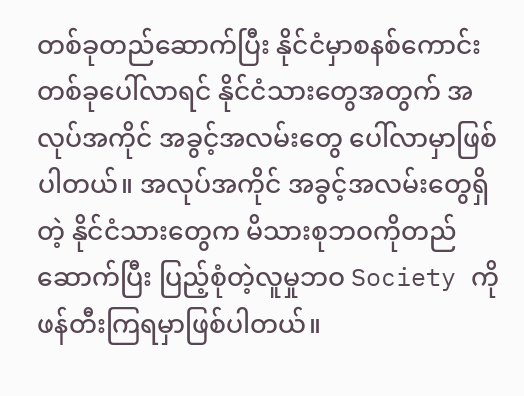တစ်ခုတည်ဆောက်ပြီး နိုင်ငံမှာစနစ်ကောင်း တစ်ခုပေါ်လာရင် နိုင်ငံသားတွေအတွက် အလုပ်အကိုင် အခွင့်အလမ်းတွေ ပေါ်လာမှာဖြစ်ပါတယ်။ အလုပ်အကိုင် အခွင့်အလမ်းတွေရှိတဲ့ နိုင်ငံသားတွေက မိသားစုဘဝကိုတည်ဆောက်ပြီး ပြည့်စုံတဲ့လူမှုဘဝ Society ကို ဖန်တီးကြရမှာဖြစ်ပါတယ်။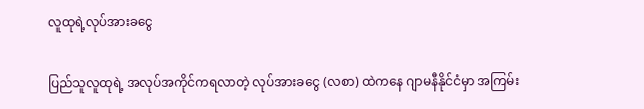လူထုရဲ့လုပ်အားခငွေ

ပြည်သူလူထုရဲ့ အလုပ်အကိုင်ကရလာတဲ့ လုပ်အားခငွေ (လစာ) ထဲကနေ ဂျာမနီနိုင်ငံမှာ အကြမ်း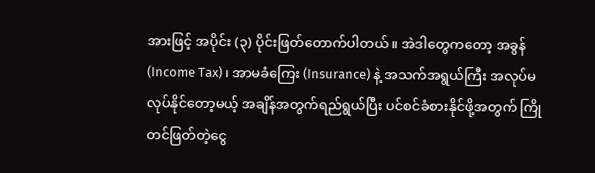အားဖြင့် အပိုင်း (၃) ပိုင်းဖြတ်တောက်ပါတယ်။ အဲဒါတွေကတော့ အခွန် (Income Tax)၊ အာမခံကြေး (Insurance) နဲ့ အသက်အရွယ်ကြီး အလုပ်မလုပ်နိုင်တော့မယ့် အချိန်အတွက်ရည်ရွယ်ပြီး ပင်စင်ခံစားနိုင်ဖို့အတွက် ကြိုတင်ဖြတ်တဲ့ငွေ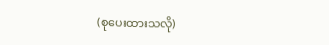(စုပေးထားသလို)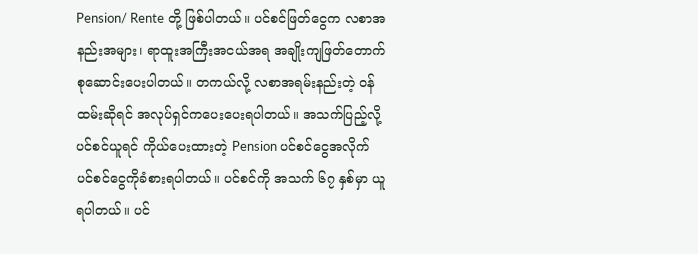Pension/ Rente တို့ ဖြစ်ပါတယ်။ ပင်စင်ဖြတ်ငွေက လစာအနည်းအများ၊ ရာထူးအကြီးအငယ်အရ အချိုးကျဖြတ်တောက်စုဆောင်းပေးပါတယ်။ တကယ်လို့ လစာအရမ်းနည်းတဲ့ ဝန်ထမ်းဆိုရင် အလုပ်ရှင်ကပေးပေးရပါတယ်။ အသက်ပြည့်လို့ပင်စင်ယူရင် ကိုယ်ပေးထားတဲ့ Pension ပင်စင်ငွေအလိုက်ပင်စင်ငွေကိုခံစားရပါတယ်။ ပင်စင်ကို အသက် ၆၇ နှစ်မှာ ယူရပါတယ်။ ပင်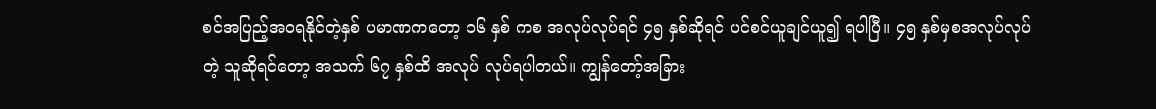စင်အပြည့်အဝရနိုင်တဲ့နှစ် ပမာဏကတော့ ၁၆ နှစ် ကစ အလုပ်လုပ်ရင် ၄၅ နှစ်ဆိုရင် ပင်စင်ယူချင်ယူ၍ ရပါပြီ။ ၄၅ နှစ်မှစအလုပ်လုပ်တဲ့ သူဆိုရင်တော့ အသက် ၆၇ နှစ်ထိ အလုပ် လုပ်ရပါတယ်။ ကျွန်တော့်အခြား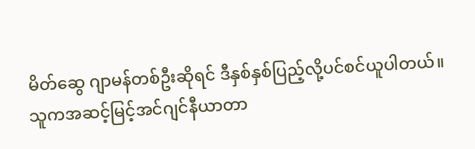မိတ်ဆွေ ဂျာမန်တစ်ဦးဆိုရင် ဒီနှစ်နှစ်ပြည့်လို့ပင်စင်ယူပါတယ်။ သူကအဆင့်မြင့်အင်ဂျင်နီယာတာ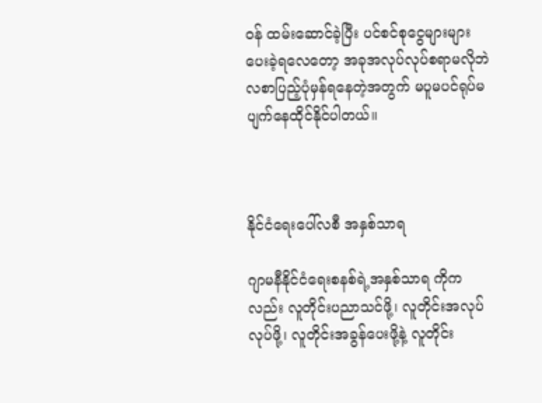ဝန် ထမ်းဆောင်ခဲ့ပြီး ပင်စင်စုငွေများများပေးခဲ့ရလေတော့ အခုအလုပ်လုပ်စရာမလိုဘဲလစာပြည့်ပုံမှန်ရနေတဲ့အတွက် မပူမပင်ရုပ်မပျက်နေထိုင်နိုင်ပါတယ်။



နိုင်ငံရေးပေါ်လစီ အနှစ်သာရ

ဂျာမနီနိုင်ငံရေးစနစ်ရဲ့အနှစ်သာရ ကိုကလည်း လူတိုင်းပညာသင်ဖို့၊ လူတိုင်းအလုပ်လုပ်ဖို့၊ လူတိုင်းအခွန်ပေးဖို့နဲ့ လူတိုင်း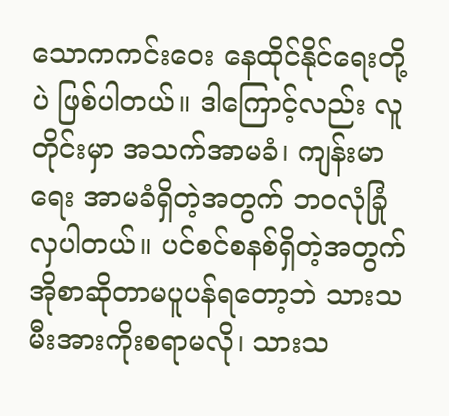သောကကင်းဝေး နေထိုင်နိုင်ရေးတို့ပဲ ဖြစ်ပါတယ်။ ဒါကြောင့်လည်း လူတိုင်းမှာ အသက်အာမခံ၊ ကျန်းမာရေး အာမခံရှိတဲ့အတွက် ဘဝလုံခြုံလှပါတယ်။ ပင်စင်စနစ်ရှိတဲ့အတွက် အိုစာဆိုတာမပူပန်ရတော့ဘဲ သားသမီးအားကိုးစရာမလို၊ သားသ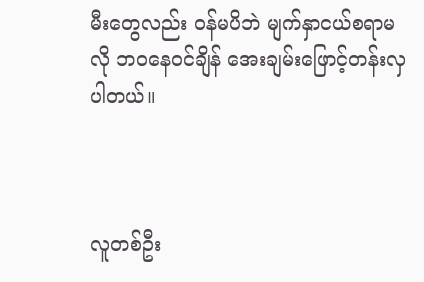မီးတွေလည်း ဝန်မပိဘဲ မျက်နှာငယ်စရာမလို ဘဝနေဝင်ချိန် အေးချမ်းဖြောင့်တန်းလှပါတယ်။



လူတစ်ဦး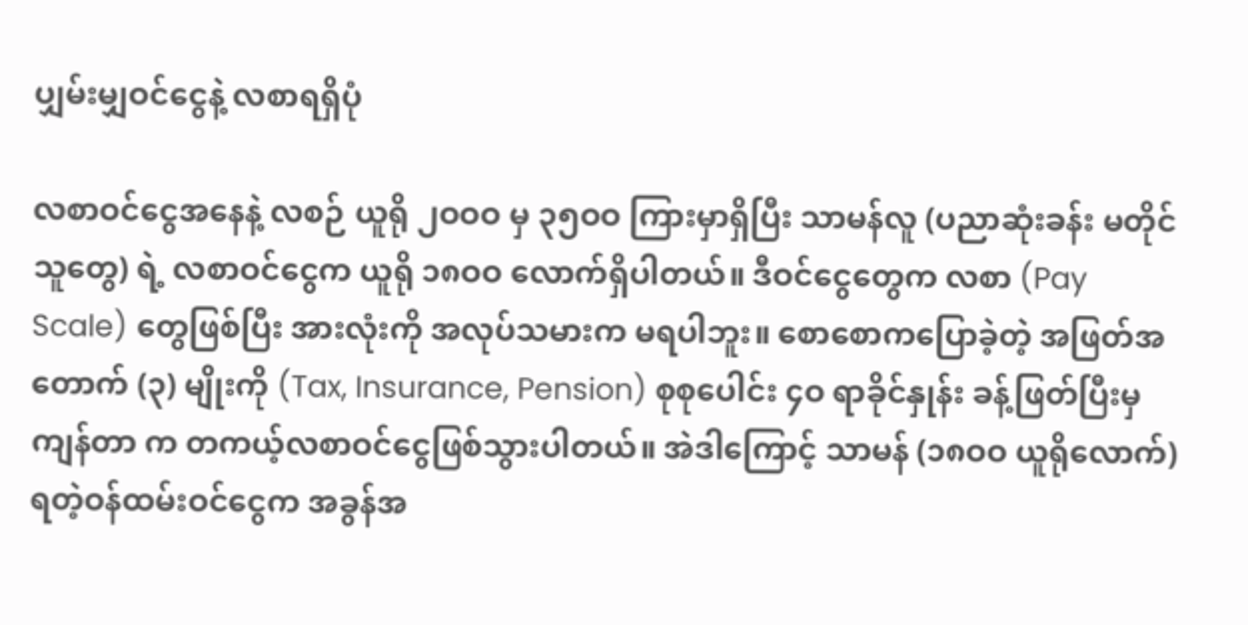ပျှမ်းမျှဝင်ငွေနဲ့ လစာရရှိပုံ

လစာဝင်ငွေအနေနဲ့ လစဉ် ယူရို ၂ဝဝဝ မှ ၃၅ဝဝ ကြားမှာရှိပြီး သာမန်လူ (ပညာဆုံးခန်း မတိုင်သူတွေ) ရဲ့ လစာဝင်ငွေက ယူရို ၁၈ဝဝ လောက်ရှိပါတယ်။ ဒီဝင်ငွေတွေက လစာ (Pay Scale) တွေဖြစ်ပြီး အားလုံးကို အလုပ်သမားက မရပါဘူး။ စောစောကပြောခဲ့တဲ့ အဖြတ်အတောက် (၃) မျိုးကို (Tax, Insurance, Pension) စုစုပေါင်း ၄ဝ ရာခိုင်နှုန်း ခန့်ဖြတ်ပြီးမှကျန်တာ က တကယ့်လစာဝင်ငွေဖြစ်သွားပါတယ်။ အဲဒါကြောင့် သာမန် (၁၈ဝဝ ယူရိုလောက်) ရတဲ့ဝန်ထမ်းဝင်ငွေက အခွန်အ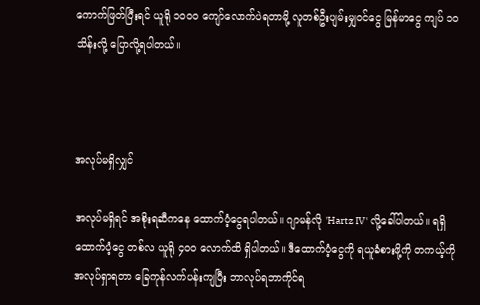ကောက်ဖြတ်ပြီးရင် ယူရို ၁ဝဝဝ ကျော်လောက်ပဲရတာမို့ လူတစ်ဦးပျမ်းမျှဝင်ငွေ မြန်မာငွေ ကျပ် ၁ဝ သိန်းလို့ ပြောလို့ရပါတယ်။



အလုပ်မရှိလျှင်

အလုပ်မရှိရင် အစိုးရဆီကနေ ထောက်ပံ့ငွေရပါတယ်။ ဂျာမန်လို 'Hartz IV' လို့ခေါ်ပါတယ်။ ရရှိထောက်ပံ့ငွေ တစ်လ ယူရို ၄ဝဝ လောက်ထိ ရှိပါတယ်။ ဒီထောက်ပံ့ငွေကို ရယူခံစားဖို့ကို တကယ့်ကို အလုပ်ရှာရတာ ခြေကုန်လက်ပန်းကျပြီး ဘာလုပ်ရဘာကိုင်ရ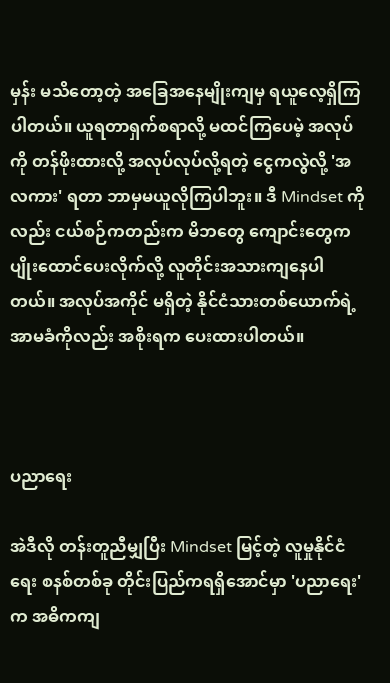မှန်း မသိတော့တဲ့ အခြေအနေမျိုးကျမှ ရယူလေ့ရှိကြပါတယ်။ ယူရတာရှက်စရာလို့ မထင်ကြပေမဲ့ အလုပ်ကို တန်ဖိုးထားလို့ အလုပ်လုပ်လို့ရတဲ့ ငွေကလွဲလို့ 'အလကား' ရတာ ဘာမှမယူလိုကြပါဘူး။ ဒီ Mindset ကိုလည်း ငယ်စဉ်ကတည်းက မိဘတွေ ကျောင်းတွေက ပျိုးထောင်ပေးလိုက်လို့ လူတိုင်းအသားကျနေပါတယ်။ အလုပ်အကိုင် မရှိတဲ့ နိုင်ငံသားတစ်ယောက်ရဲ့ အာမခံကိုလည်း အစိုးရက ပေးထားပါတယ်။



ပညာရေး

အဲဒီလို တန်းတူညီမျှပြီး Mindset မြင့်တဲ့ လူမှုနိုင်ငံရေး စနစ်တစ်ခု တိုင်းပြည်ကရရှိအောင်မှာ 'ပညာရေး' က အဓိကကျ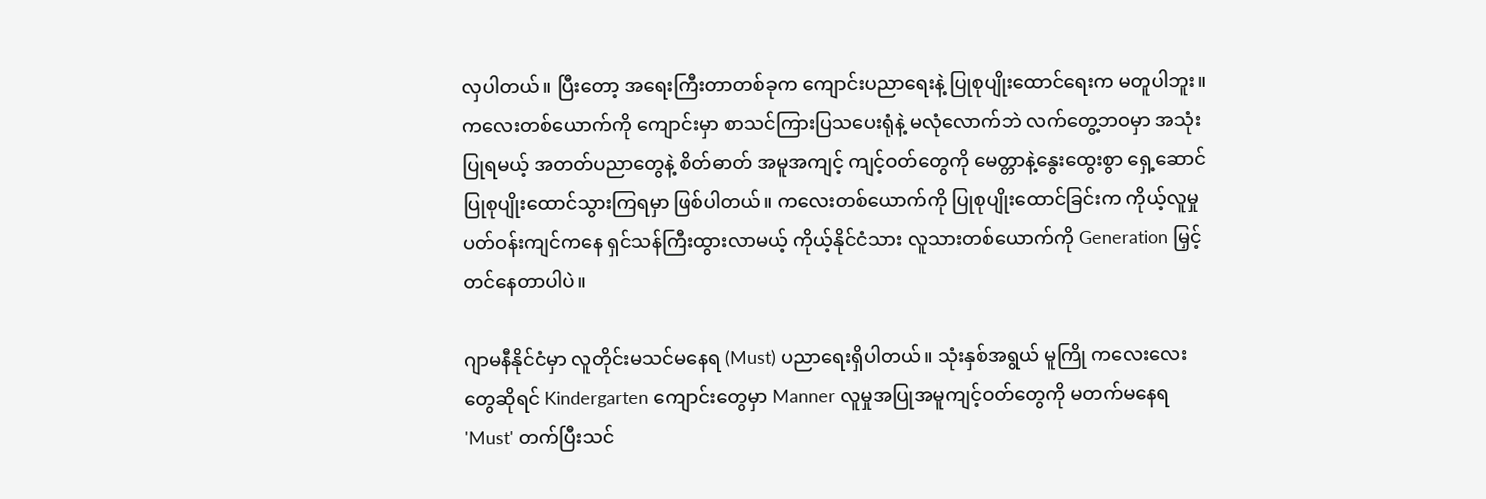လှပါတယ်။ ပြီးတော့ အရေးကြီးတာတစ်ခုက ကျောင်းပညာရေးနဲ့ ပြုစုပျိုးထောင်ရေးက မတူပါဘူး။ ကလေးတစ်ယောက်ကို ကျောင်းမှာ စာသင်ကြားပြသပေးရုံနဲ့ မလုံလောက်ဘဲ လက်တွေ့ဘဝမှာ အသုံးပြုရမယ့် အတတ်ပညာတွေနဲ့ စိတ်ဓာတ် အမူအကျင့် ကျင့်ဝတ်တွေကို မေတ္တာနဲ့နွေးထွေးစွာ ရှေ့ဆောင်ပြုစုပျိုးထောင်သွားကြရမှာ ဖြစ်ပါတယ်။ ကလေးတစ်ယောက်ကို ပြုစုပျိုးထောင်ခြင်းက ကိုယ့်လူမှုပတ်ဝန်းကျင်ကနေ ရှင်သန်ကြီးထွားလာမယ့် ကိုယ့်နိုင်ငံသား လူသားတစ်ယောက်ကို Generation မြှင့်တင်နေတာပါပဲ။

ဂျာမနီနိုင်ငံမှာ လူတိုင်းမသင်မနေရ (Must) ပညာရေးရှိပါတယ်။ သုံးနှစ်အရွယ် မူကြို ကလေးလေးတွေဆိုရင် Kindergarten ကျောင်းတွေမှာ Manner လူမှုအပြုအမူကျင့်ဝတ်တွေကို မတက်မနေရ 'Must' တက်ပြီးသင်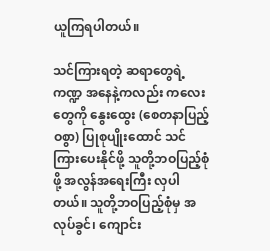ယူကြရပါတယ်။

သင်ကြားရတဲ့ ဆရာတွေရဲ့ကဏ္ဍ အနေနဲ့ကလည်း ကလေးတွေကို နွေးထွေး (စေတနာပြည့်ဝစွာ) ပြုစုပျိုးထောင် သင်ကြားပေးနိုင်ဖို့ သူတို့ဘဝပြည့်စုံဖို့ အလွန်အရေးကြီး လှပါတယ်။ သူတို့ဘဝပြည့်စုံမှ အလုပ်ခွင်၊ ကျောင်း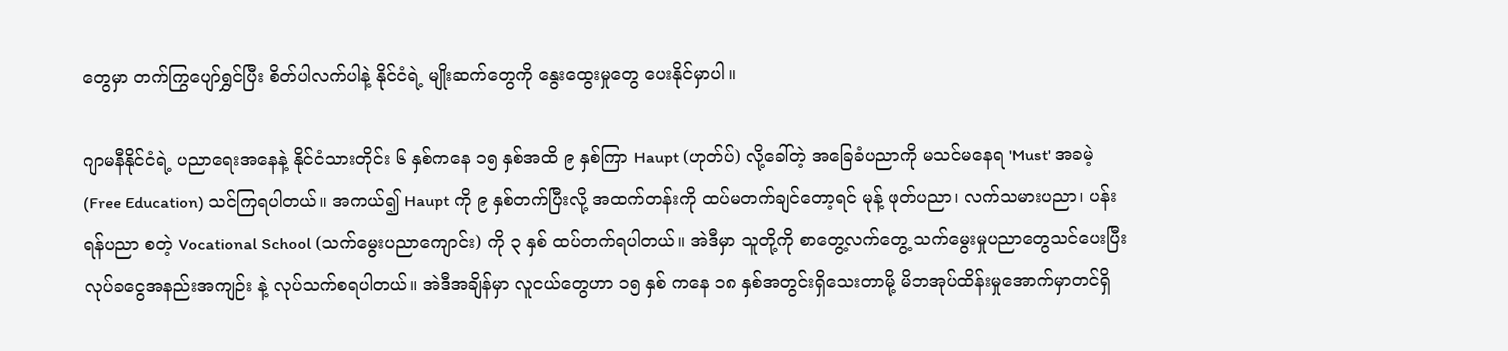တွေမှာ တက်ကြွပျော်ရွှင်ပြီး စိတ်ပါလက်ပါနဲ့ နိုင်ငံရဲ့ မျိုးဆက်တွေကို နွေးထွေးမှုတွေ ပေးနိုင်မှာပါ။

ဂျာမနီနိုင်ငံရဲ့ ပညာရေးအနေနဲ့ နိုင်ငံသားတိုင်း ၆ နှစ်ကနေ ၁၅ နှစ်အထိ ၉ နှစ်ကြာ Haupt (ဟုတ်ပ်) လို့ခေါ်တဲ့ အခြေခံပညာကို မသင်မနေရ 'Must' အခမဲ့ (Free Education) သင်ကြရပါတယ်။ အကယ်၍ Haupt ကို ၉ နှစ်တက်ပြီးလို့ အထက်တန်းကို ထပ်မတက်ချင်တော့ရင် မုန့် ဖုတ်ပညာ၊ လက်သမားပညာ၊ ပန်းရန်ပညာ စတဲ့ Vocational School (သက်မွေးပညာကျောင်း) ကို ၃ နှစ် ထပ်တက်ရပါတယ်။ အဲဒီမှာ သူတို့ကို စာတွေ့လက်တွေ့ သက်မွေးမှုပညာတွေသင်ပေးပြီး လုပ်ခငွေအနည်းအကျဉ်း နဲ့ လုပ်သက်စရပါတယ်။ အဲဒီအချိန်မှာ လူငယ်တွေဟာ ၁၅ နှစ် ကနေ ၁၈ နှစ်အတွင်းရှိသေးတာမို့ မိဘအုပ်ထိန်းမှုအောက်မှာတင်ရှိ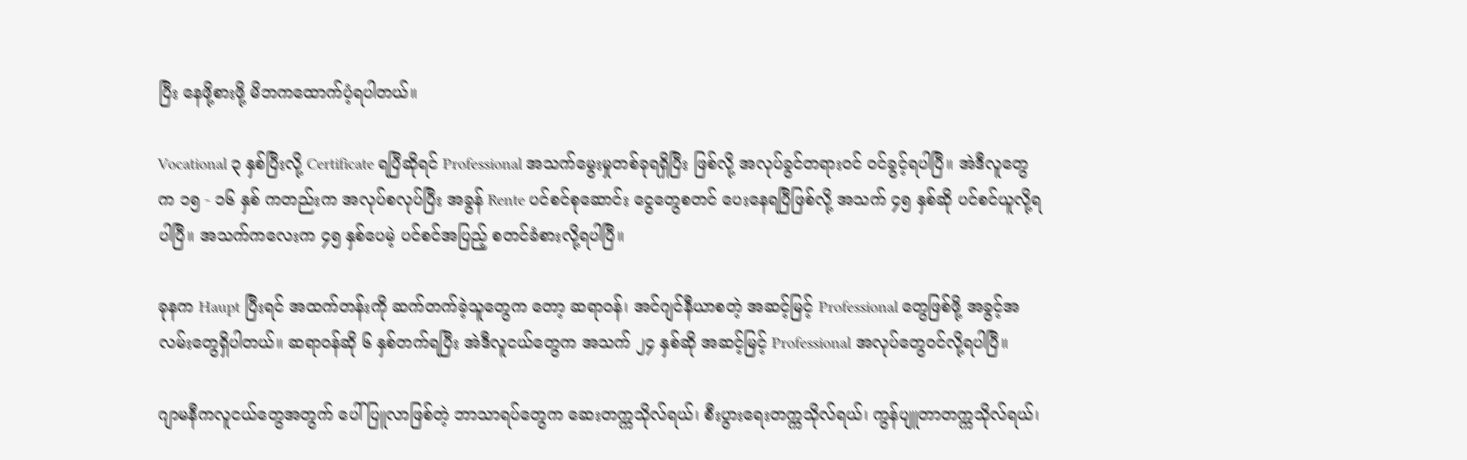ပြီး နေဖို့စားဖို့ မိဘကထောက်ပံ့ရပါတယ်။

Vocational ၃ နှစ်ပြီးလို့ Certificate ရပြီဆိုရင် Professional အသက်မွေးမှုတစ်ခုရရှိပြီး ဖြစ်လို့ အလုပ်ခွင်တရားဝင် ဝင်ခွင့်ရပါပြီ။ အဲဒီလူတွေ က ၁၅ - ၁၆ နှစ် ကတည်းက အလုပ်စလုပ်ပြီး အခွန် Rente ပင်စင်စုဆောင်း ငွေတွေစတင် ပေးနေရပြီဖြစ်လို့ အသက် ၄၅ နှစ်ဆို ပင်စင်ယူလို့ရပါပြီ။ အသက်ကလေးက ၄၅ နှစ်ပေမဲ့ ပင်စင်အပြည့် စတင်ခံစားလို့ရပါပြီ။

ခုနက Haupt ပြီးရင် အထက်တန်းကို ဆက်တက်ခဲ့သူတွေက တော့ ဆရာဝန်၊ အင်ဂျင်နီယာစတဲ့ အဆင့်မြင့် Professional တွေဖြစ်ဖို့ အခွင့်အလမ်းတွေရှိပါတယ်။ ဆရာဝန်ဆို ၆ နှစ်တက်ရပြီး အဲဒီလူငယ်တွေက အသက် ၂၄ နှစ်ဆို အဆင့်မြင့် Professional အလုပ်တွေဝင်လို့ရပါပြီ။

ဂျာမနီကလူငယ်တွေအတွက် ပေါ်ပြူလာဖြစ်တဲ့ ဘာသာရပ်တွေက ဆေးတက္ကသိုလ်ရယ်၊ စီးပွားရေးတက္ကသိုလ်ရယ်၊ ကွန်ပျူတာတက္ကသိုလ်ရယ်၊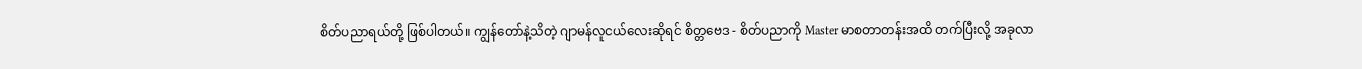စိတ်ပညာရယ်တို့ ဖြစ်ပါတယ်။ ကျွန်တော်နဲ့သိတဲ့ ဂျာမန်လူငယ်လေးဆိုရင် စိတ္တဗေဒ - စိတ်ပညာကို Master မာစတာတန်းအထိ တက်ပြီးလို့ အခုလာ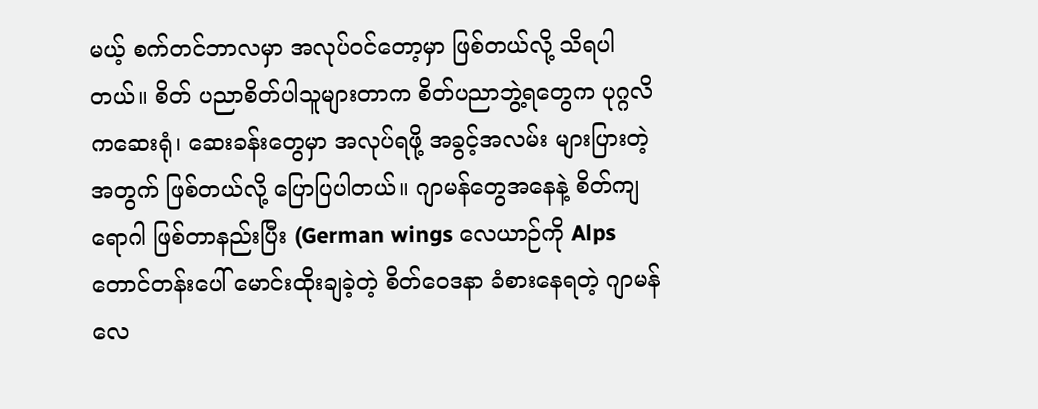မယ့် စက်တင်ဘာလမှာ အလုပ်ဝင်တော့မှာ ဖြစ်တယ်လို့ သိရပါတယ်။ စိတ် ပညာစိတ်ပါသူများတာက စိတ်ပညာဘွဲ့ရတွေက ပုဂ္ဂလိကဆေးရုံ၊ ဆေးခန်းတွေမှာ အလုပ်ရဖို့ အခွင့်အလမ်း များပြားတဲ့အတွက် ဖြစ်တယ်လို့ ပြောပြပါတယ်။ ဂျာမန်တွေအနေနဲ့ စိတ်ကျရောဂါ ဖြစ်တာနည်းပြီး (German wings လေယာဉ်ကို Alps တောင်တန်းပေါ် မောင်းထိုးချခဲ့တဲ့ စိတ်ဝေဒနာ ခံစားနေရတဲ့ ဂျာမန်လေ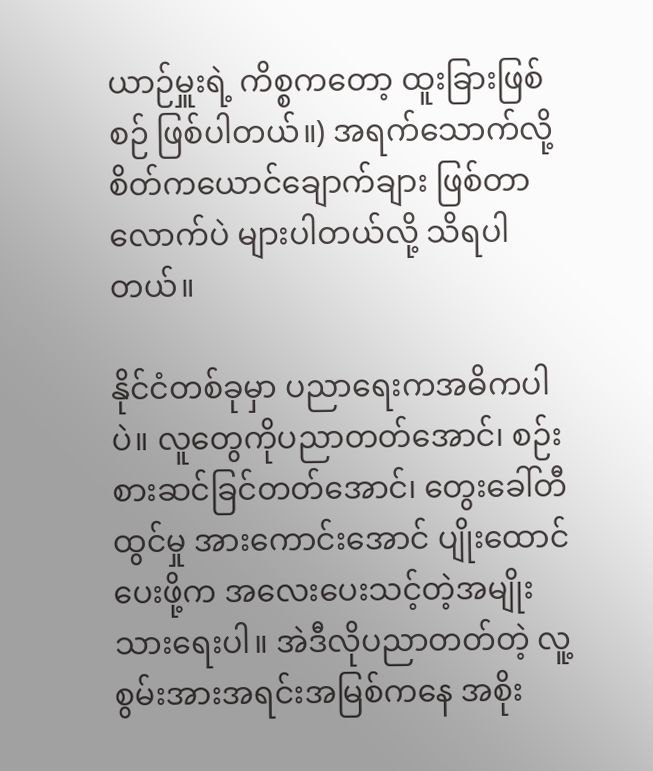ယာဉ်မှူးရဲ့ ကိစ္စကတော့ ထူးခြားဖြစ်စဉ် ဖြစ်ပါတယ်။) အရက်သောက်လို့ စိတ်ကယောင်ချောက်ချား ဖြစ်တာလောက်ပဲ များပါတယ်လို့ သိရပါတယ်။

နိုင်ငံတစ်ခုမှာ ပညာရေးကအဓိကပါပဲ။ လူတွေကိုပညာတတ်အောင်၊ စဉ်းစားဆင်ခြင်တတ်အောင်၊ တွေးခေါ်တီထွင်မှု အားကောင်းအောင် ပျိုးထောင်ပေးဖို့က အလေးပေးသင့်တဲ့အမျိုးသားရေးပါ။ အဲဒီလိုပညာတတ်တဲ့ လူ့စွမ်းအားအရင်းအမြစ်ကနေ အစိုး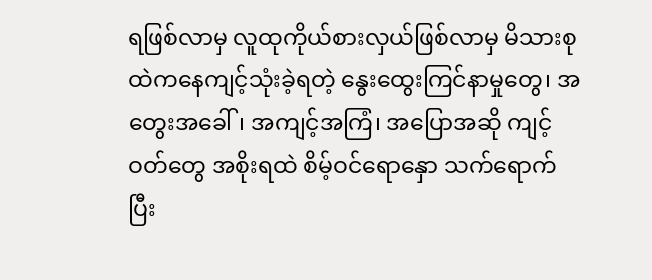ရဖြစ်လာမှ လူထုကိုယ်စားလှယ်ဖြစ်လာမှ မိသားစုထဲကနေကျင့်သုံးခဲ့ရတဲ့ နွေးထွေးကြင်နာမှုတွေ၊ အတွေးအခေါ်၊ အကျင့်အကြံ၊ အပြောအဆို ကျင့်ဝတ်တွေ အစိုးရထဲ စိမ့်ဝင်ရောနှော သက်ရောက်ပြီး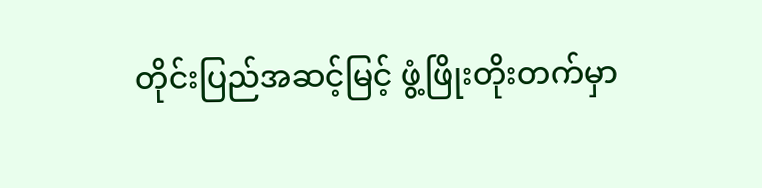တိုင်းပြည်အဆင့်မြင့် ဖွံ့ဖြိုးတိုးတက်မှာ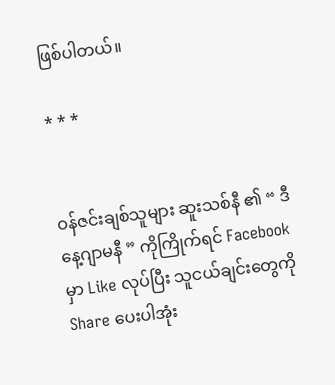ဖြစ်ပါတယ်။

* * *


ဝန်ဇင်းချစ်သူများ ဆူးသစ်နီ ၏ “ ဒီနေ့ဂျာမနီ ” ကိုကြိုက်ရင် Facebook မှာ Like လုပ်ပြီး သူငယ်ချင်းတွေကို Share ပေးပါအုံး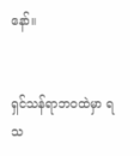နော်။


ရှင်သန်ရာဘဝထဲမှာ ရသ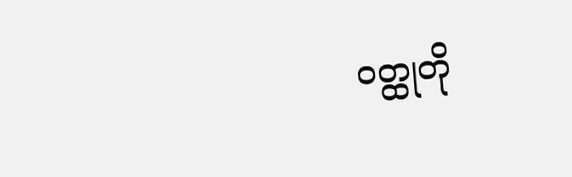ဝတ္ထုတို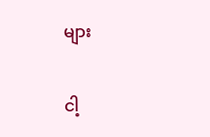များ

ငါ့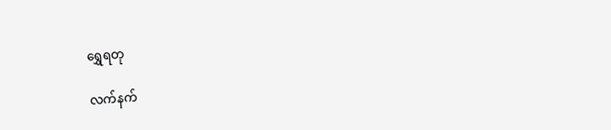ရွှေရတု

လက်နက်